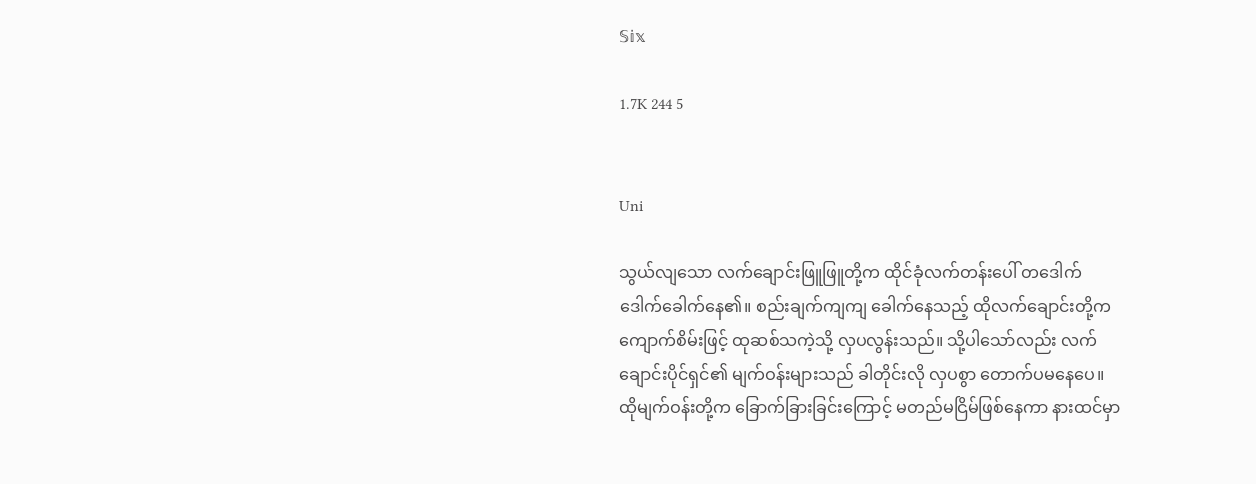𝕊𝕚𝕩

1.7K 244 5


Uni

သွယ်လျသော လက်ချောင်းဖြူဖြူတို့က ထိုင်ခုံလက်တန်းပေါ် တဒေါက်ဒေါက်ခေါက်နေ၏။ စည်းချက်ကျကျ ခေါက်နေသည့် ထိုလက်ချောင်းတို့က ကျောက်စိမ်းဖြင့် ထုဆစ်သကဲ့သို့ လှပလွန်းသည်။ သို့ပါသော်လည်း လက်ချောင်းပိုင်ရှင်၏ မျက်ဝန်းများသည် ခါတိုင်းလို လှပစွာ တောက်ပမနေပေ။ ထိုမျက်ဝန်းတို့က ခြောက်ခြားခြင်းကြောင့် မတည်မငြိမ်ဖြစ်နေကာ နားထင်မှာ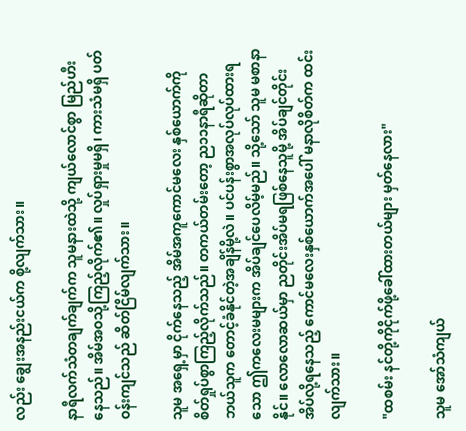လည်း ချွေးအနည်းငယ်က စို့လျက်သား။

နာရီလက်သံတချက်ချက်က သူမနားထဲသို့ ကျယ်လောင်စွာ မြည်ဟီးနေသည်။ အိမ်အဝသို့ကြည့်လိုက်၏။ လှုပ်ရှားမှုမရှိ၊ ကားသံမရှိ ပတ်ဝန်းကျင်သည် ဆိတ်ငြိမ်လျက်သား။

သူမ အရှေ့မှာ ငိုက်နေသည့် အိမ်အကူကောင်မလေး နှစ်ယောက်ကို စိတ်ရှုပ်စွာကြည့်လိုက်သည်။ တကယ်တမ်းတော့ ည၁၁နာရီဆိုတာ ဘယ်သူက တောင့်ခံနိုင်တဲ့အချိန်မို့လဲ။ ပင်ပန်းစွာအလုပ်လုပ်ထားရသော ဤကလေးမများက အိပ်ချင်ပေလိမ့်မည်။ သို့သော် သူမ မစာနာနိုင်။ လောလောဆယ်မှာ ညတိုင်းအိပ်မရဖြစ်နေသူမို့ အိပ်ချင်တိုင်းအိပ်လို့ရနေသည့် ကောင်မလေးနှစ်ယောက်အပေါ် မနာလိုစိတ်က ထင်းလျက်သား။

"ထစမ်း နင်တို့ကိုငိုက်ဖို့ခေါ်ထားတယ်များ မှတ်နေလား"

သူမ အော်သံကျယ်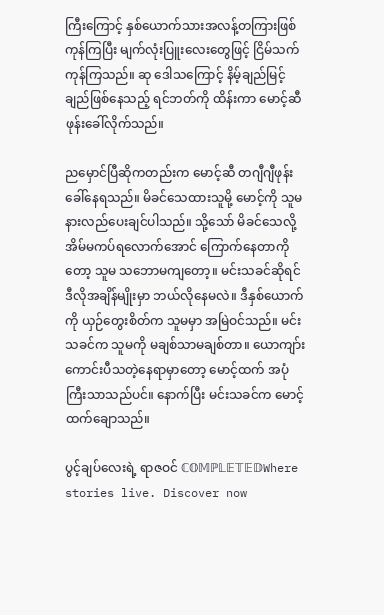ကြီးကြောင့် နှစ်ယောက်သားအလန့်တကြားဖြစ်ကုန်ကြပြီး မျက်လုံးပြူးလေးတွေဖြင့် ငြိမ်သက်ကုန်ကြသည်။ ဆု ဒေါသကြောင့် နိမ့်ချည်မြင့်ချည်ဖြစ်နေသည့် ရင်ဘတ်ကို ထိန်းကာ မောင့်ဆီဖုန်းခေါ်လိုက်သည်။

ညမှောင်ပြီဆိုကတည်းက မောင့်ဆီ တဂျီဂျီဖုန်းခေါ်နေရသည်။ မိခင်သေထားသူမို့ မောင့်ကို သူမ နားလည်ပေးချင်ပါသည်။ သို့သော် မိခင်သေလို့ အိမ်မကပ်ရလောက်အောင် ကြောက်နေတာကိုတော့ သူမ သဘောမကျတော့။ မင်းသခင်ဆိုရင် ဒီလိုအချိန်မျိုးမှာ ဘယ်လိုနေမလဲ။ ဒီနှစ်ယောက်ကို ယှဉ်တွေးစိတ်က သူမမှာ အမြဲဝင်သည်။ မင်းသခင်က သူမကို မချစ်သာမချစ်တာ။ ယောကျာ်းကောင်းပီသတဲ့နေရာမှာတော့ မောင့်ထက် အပုံကြီးသာသည်ပင်။ နောက်ပြီး မင်းသခင်က မောင့်ထက်ချောသည်။

ပွင့်ချပ်လေးရဲ့ ရာဇဝင် ℂ𝕆𝕄ℙ𝕃𝔼𝕋𝔼𝔻Where stories live. Discover now